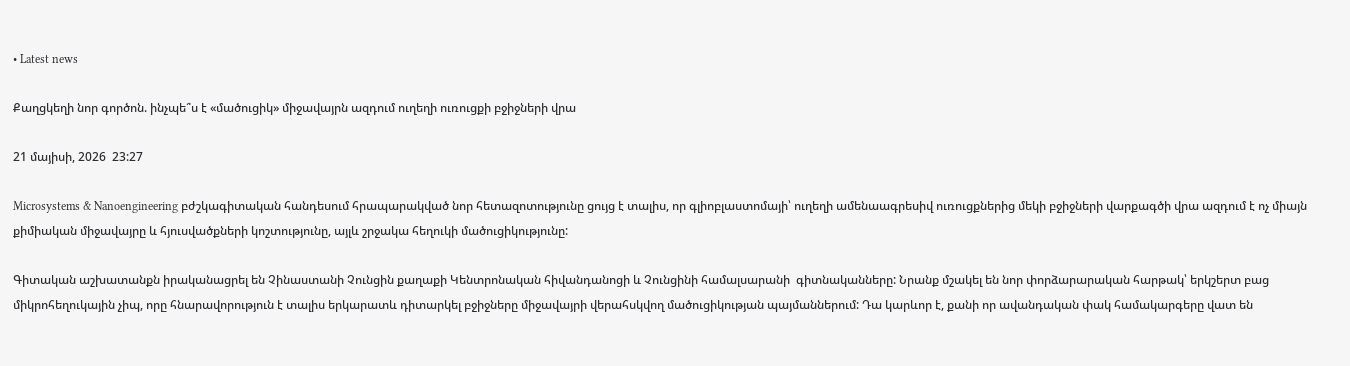• Latest news

Քաղցկեղի նոր գործոն. ինչպե՞ս է «մածուցիկ» միջավայրն ազդում ուղեղի ուռուցքի բջիջների վրա

21 մայիսի, 2026  23:27

Microsystems & Nanoengineering բժշկագիտական հանդեսում հրապարակված նոր հետազոտությունը ցույց է տալիս, որ գլիոբլաստոմայի՝ ուղեղի ամենաագրեսիվ ուռուցքներից մեկի բջիջների վարքագծի վրա ազդում է ոչ միայն քիմիական միջավայրը և հյուսվածքների կոշտությունը, այլև շրջակա հեղուկի մածուցիկությունը:

Գիտական աշխատանքն իրականացրել են Չինաստանի Չունցին քաղաքի Կենտրոնական հիվանդանոցի և Չունցինի համալսարանի  գիտնականները: Նրանք մշակել են նոր փորձարարական հարթակ՝ երկշերտ բաց միկրոհեղուկային չիպ, որը հնարավորություն է տալիս երկարատև դիտարկել բջիջները միջավայրի վերահսկվող մածուցիկության պայմաններում: Դա կարևոր է, քանի որ ավանդական փակ համակարգերը վատ են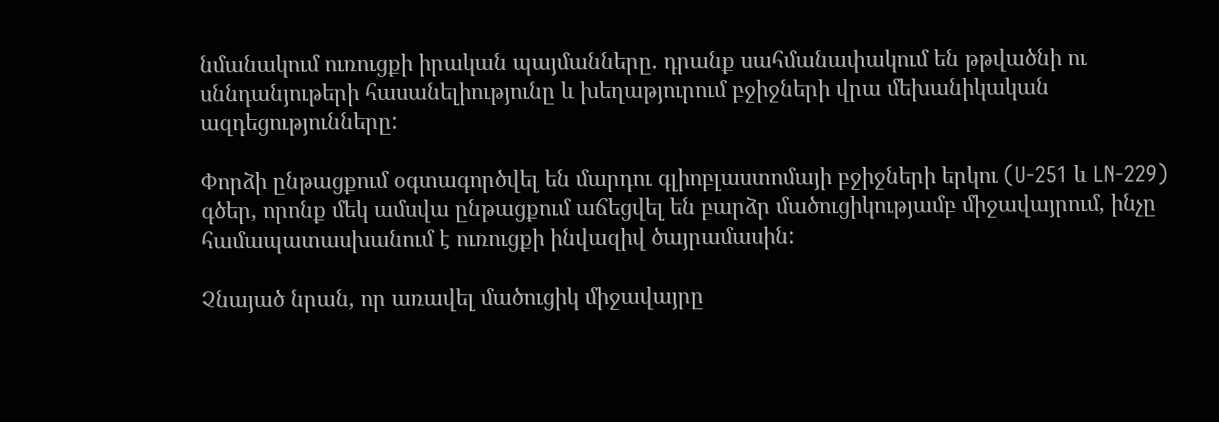նմանակում ուռուցքի իրական պայմանները. դրանք սահմանափակում են թթվածնի ու սննդանյութերի հասանելիությունը և խեղաթյուրում բջիջների վրա մեխանիկական ազդեցությունները:

Փորձի ընթացքում օգտագործվել են մարդու գլիոբլաստոմայի բջիջների երկու (U-251 և LN-229) գծեր, որոնք մեկ ամսվա ընթացքում աճեցվել են բարձր մածուցիկությամբ միջավայրում, ինչը համապատասխանում է ուռուցքի ինվազիվ ծայրամասին:

Չնայած նրան, որ առավել մածուցիկ միջավայրը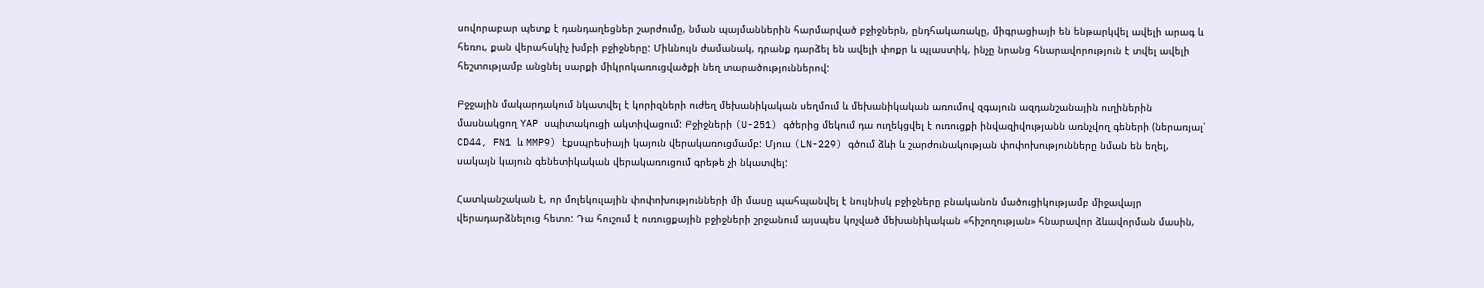սովորաբար պետք է դանդաղեցներ շարժումը, նման պայմաններին հարմարված բջիջներն, ընդհակառակը, միգրացիայի են ենթարկվել ավելի արագ և հեռու, քան վերահսկիչ խմբի բջիջները: Միևնույն ժամանակ, դրանք դարձել են ավելի փոքր և պլաստիկ, ինչը նրանց հնարավորություն է տվել ավելի հեշտությամբ անցնել սարքի միկրոկառուցվածքի նեղ տարածություններով:

Բջջային մակարդակում նկատվել է կորիզների ուժեղ մեխանիկական սեղմում և մեխանիկական առումով զգայուն ազդանշանային ուղիներին մասնակցող YAP սպիտակուցի ակտիվացում: Բջիջների (U-251) գծերից մեկում դա ուղեկցվել է ուռուցքի ինվազիվությանն առնչվող գեների (ներառյալ՝ CD44, FN1 և MMP9) էքսպրեսիայի կայուն վերակառուցմամբ: Մյուս (LN-229) գծում ձևի և շարժունակության փոփոխությունները նման են եղել, սակայն կայուն գենետիկական վերակառուցում գրեթե չի նկատվել:

Հատկանշական է, որ մոլեկուլային փոփոխությունների մի մասը պահպանվել է նույնիսկ բջիջները բնականոն մածուցիկությամբ միջավայր վերադարձնելուց հետո: Դա հուշում է ուռուցքային բջիջների շրջանում այսպես կոչված մեխանիկական «հիշողության» հնարավոր ձևավորման մասին,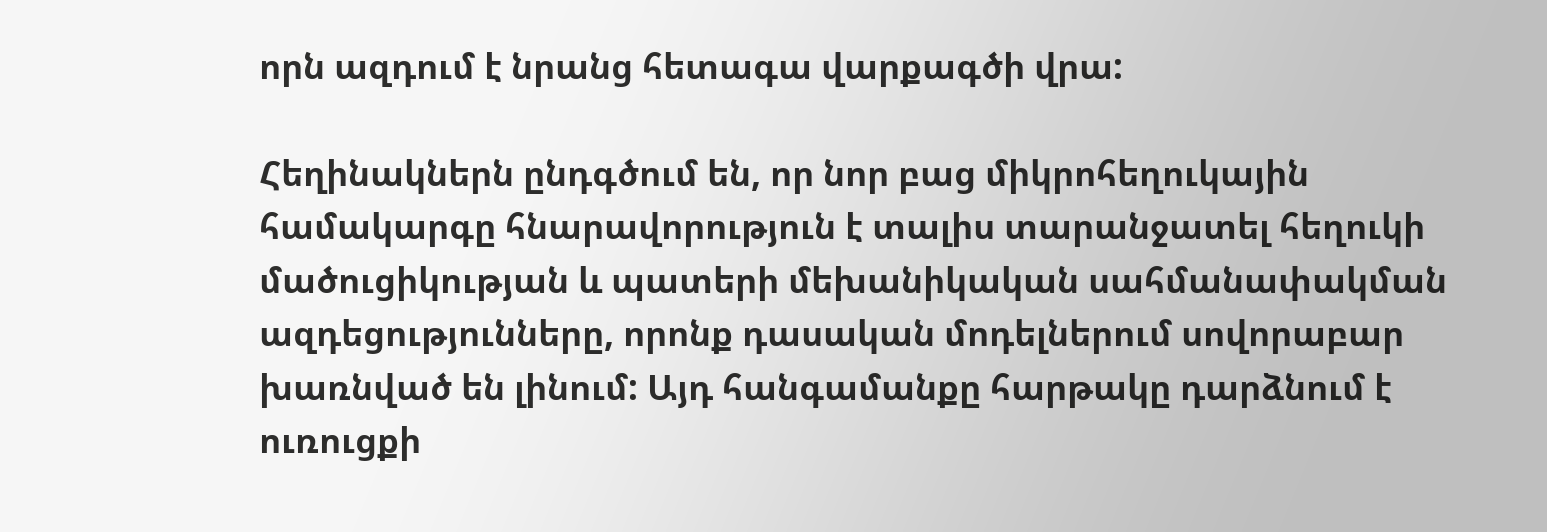որն ազդում է նրանց հետագա վարքագծի վրա:

Հեղինակներն ընդգծում են, որ նոր բաց միկրոհեղուկային համակարգը հնարավորություն է տալիս տարանջատել հեղուկի մածուցիկության և պատերի մեխանիկական սահմանափակման ազդեցությունները, որոնք դասական մոդելներում սովորաբար խառնված են լինում: Այդ հանգամանքը հարթակը դարձնում է ուռուցքի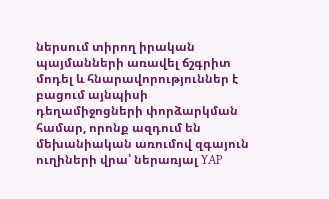ներսում տիրող իրական պայմանների առավել ճշգրիտ մոդել և հնարավորություններ է բացում այնպիսի դեղամիջոցների փորձարկման համար, որոնք ազդում են մեխանիական առումով զգայուն ուղիների վրա՝ ներառյալ YAP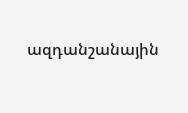ազդանշանային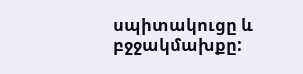սպիտակուցը և բջջակմախքը: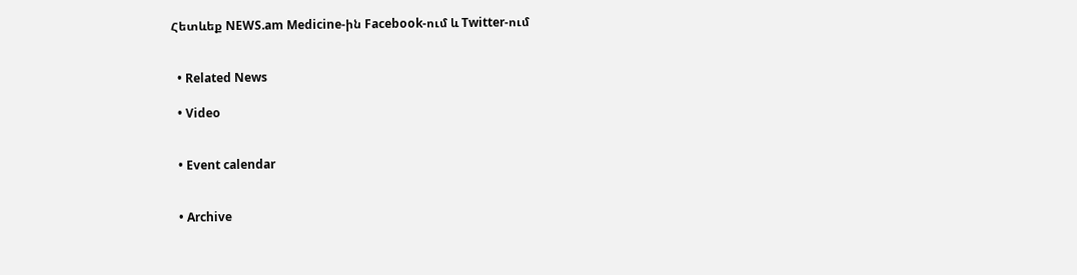Հետևեք NEWS.am Medicine-ին Facebook-ում և Twitter-ում


  • Related News

  • Video


  • Event calendar


  • Archive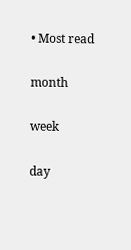• Most read

month

week

day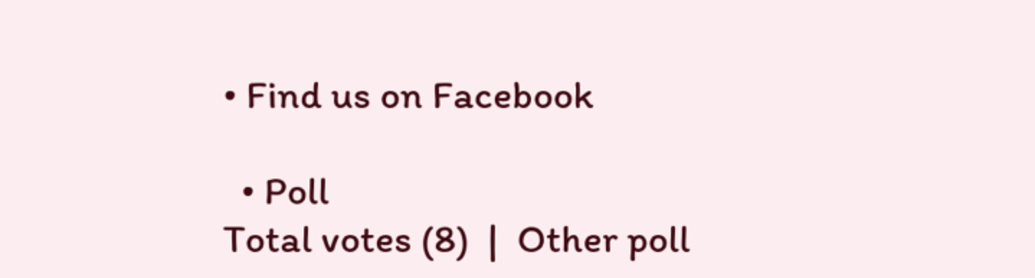• Find us on Facebook

  • Poll
Total votes (8)  |  Other poll